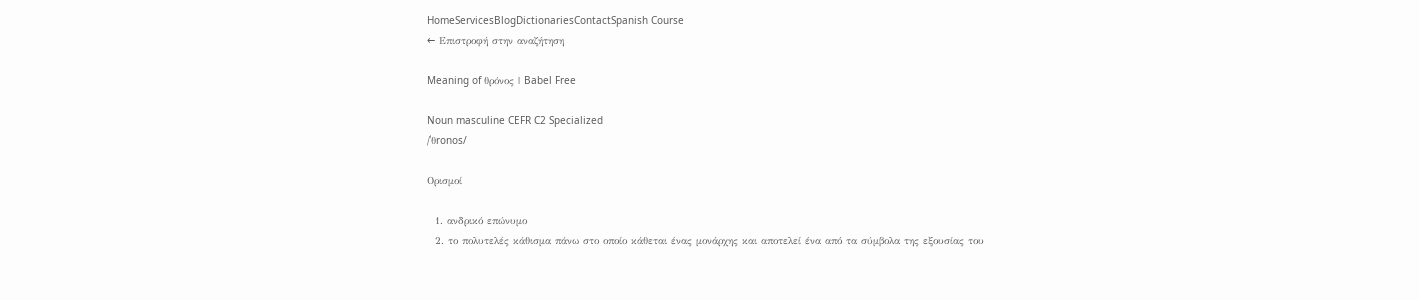HomeServicesBlogDictionariesContactSpanish Course
← Επιστροφή στην αναζήτηση

Meaning of θρόνος | Babel Free

Noun masculine CEFR C2 Specialized
/ˈθronos/

Ορισμοί

  1. ανδρικό επώνυμο
  2. το πολυτελές κάθισμα πάνω στο οποίο κάθεται ένας μονάρχης και αποτελεί ένα από τα σύμβολα της εξουσίας του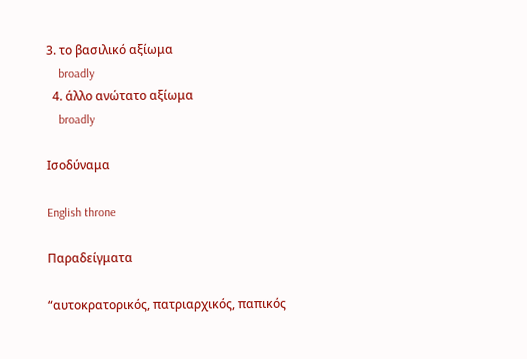3. το βασιλικό αξίωμα
    broadly
  4. άλλο ανώτατο αξίωμα
    broadly

Ισοδύναμα

English throne

Παραδείγματα

“αυτοκρατορικός, πατριαρχικός, παπικός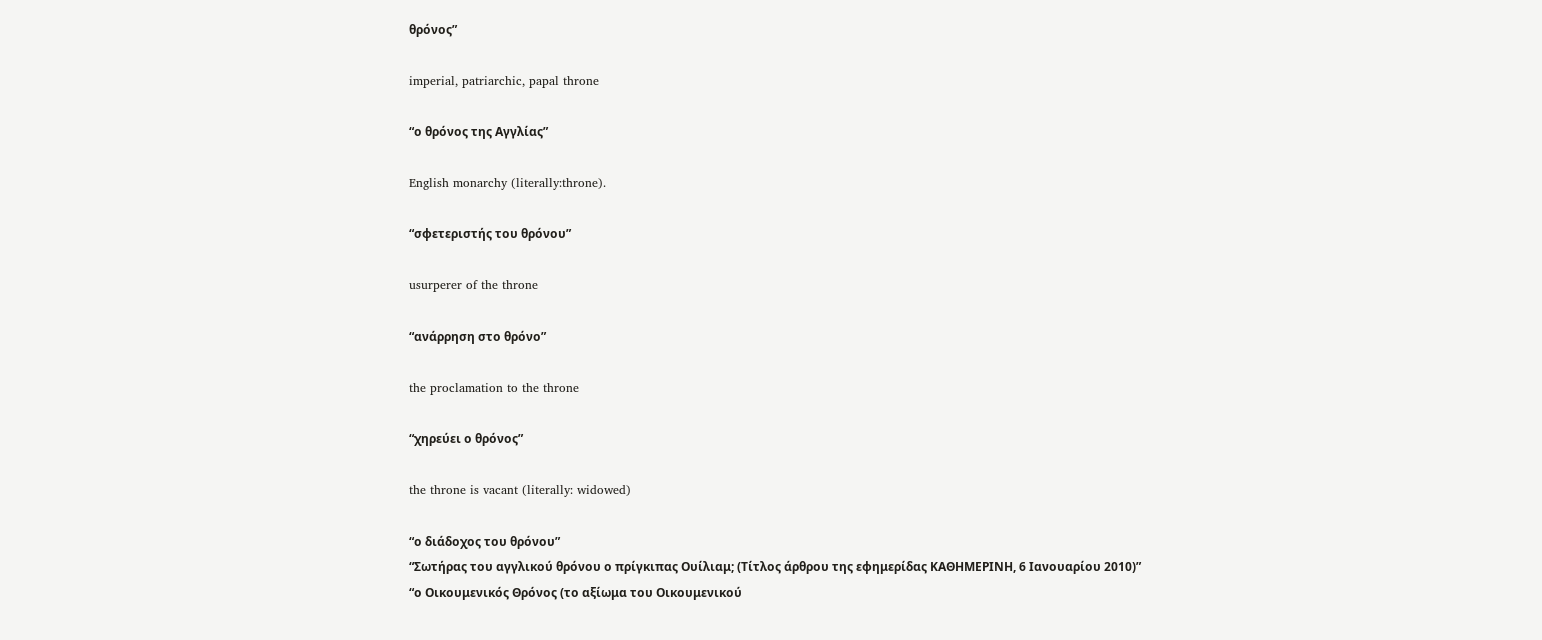θρόνος”

imperial, patriarchic, papal throne

“ο θρόνος της Αγγλίας”

English monarchy (literally:throne).

“σφετεριστής του θρόνου”

usurperer of the throne

“ανάρρηση στο θρόνο”

the proclamation to the throne

“χηρεύει ο θρόνος”

the throne is vacant (literally: widowed)

“ο διάδοχος του θρόνου”
“Σωτήρας του αγγλικού θρόνου ο πρίγκιπας Oυίλιαμ; (Τίτλος άρθρου της εφημερίδας ΚΑΘΗΜΕΡΙΝΗ, 6 Ιανουαρίου 2010)”
“ο Οικουμενικός Θρόνος (το αξίωμα του Οικουμενικού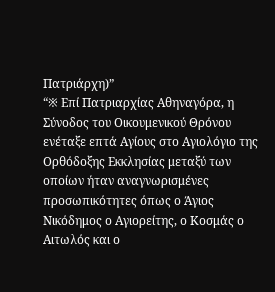Πατριάρχη)”
“※ Επί Πατριαρχίας Αθηναγόρα, η Σύνοδος του Οικουμενικού Θρόνου ενέταξε επτά Αγίους στο Αγιολόγιο της Ορθόδοξης Εκκλησίας μεταξύ των οποίων ήταν αναγνωρισμένες προσωπικότητες όπως ο Άγιος Νικόδημος ο Αγιορείτης, ο Κοσμάς ο Αιτωλός και ο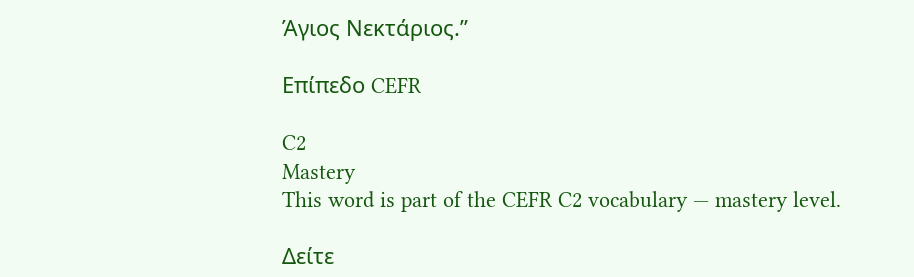Άγιος Νεκτάριος.”

Επίπεδο CEFR

C2
Mastery
This word is part of the CEFR C2 vocabulary — mastery level.

Δείτε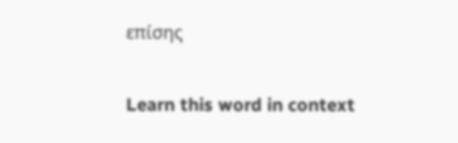επίσης

Learn this word in context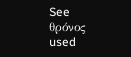See θρόνος used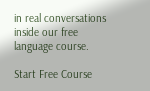in real conversations inside our free language course.

Start Free Course